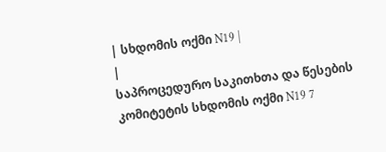| სხდომის ოქმი N19 |
|
საპროცედურო საკითხთა და წესების კომიტეტის სხდომის ოქმი N19 7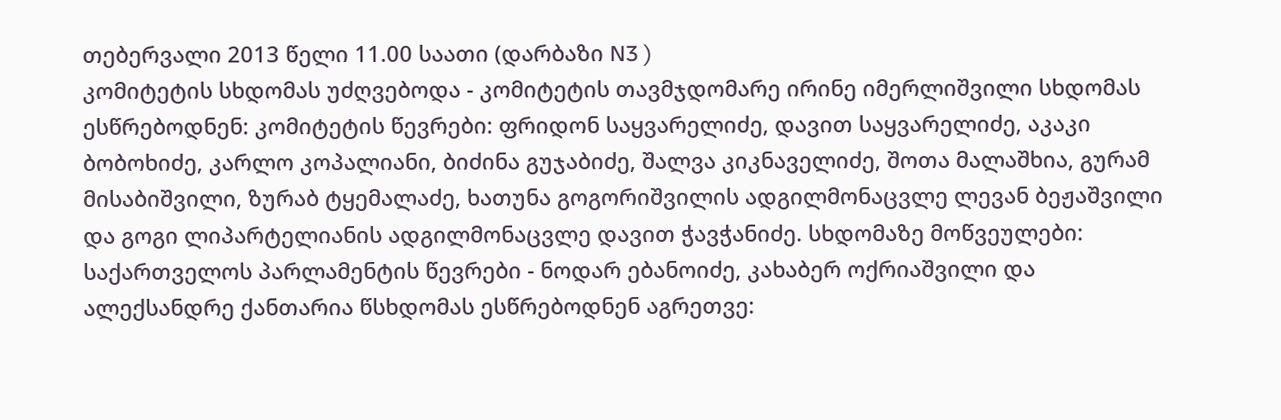თებერვალი 2013 წელი 11.00 საათი (დარბაზი N3 )
კომიტეტის სხდომას უძღვებოდა - კომიტეტის თავმჯდომარე ირინე იმერლიშვილი სხდომას ესწრებოდნენ: კომიტეტის წევრები: ფრიდონ საყვარელიძე, დავით საყვარელიძე, აკაკი ბობოხიძე, კარლო კოპალიანი, ბიძინა გუჯაბიძე, შალვა კიკნაველიძე, შოთა მალაშხია, გურამ მისაბიშვილი, ზურაბ ტყემალაძე, ხათუნა გოგორიშვილის ადგილმონაცვლე ლევან ბეჟაშვილი და გოგი ლიპარტელიანის ადგილმონაცვლე დავით ჭავჭანიძე. სხდომაზე მოწვეულები: საქართველოს პარლამენტის წევრები - ნოდარ ებანოიძე, კახაბერ ოქრიაშვილი და ალექსანდრე ქანთარია წსხდომას ესწრებოდნენ აგრეთვე: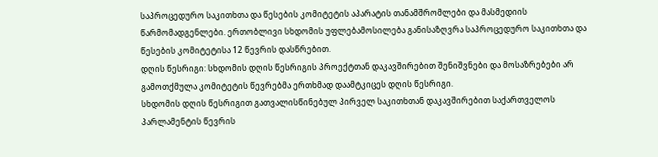საპროცედურო საკითხთა და წესების კომიტეტის აპარატის თანამშრომლები და მასმედიის წარმომადგენლები. ერთობლივი სხდომის უფლებამოსილება განისაზღვრა საპროცედურო საკითხთა და წესების კომიტეტისა 12 წევრის დასწრებით.
დღის წესრიგი: სხდომის დღის წესრიგის პროექტთან დაკავშირებით შენიშვნები და მოსაზრებები არ გამოთქმულა კომიტეტის წევრებმა ერთხმად დაამტკიცეს დღის წესრიგი.
სხდომის დღის წესრიგით გათვალისწინებულ პირველ საკითხთან დაკავშირებით საქართველოს პარლამენტის წევრის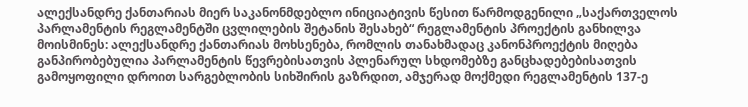ალექსანდრე ქანთარიას მიერ საკანონმდებლო ინიციატივის წესით წარმოდგენილი „საქართველოს პარლამენტის რეგლამენტში ცვლილების შეტანის შესახებ“ რეგლამენტის პროექტის განხილვა მოისმინეს: ალექსანდრე ქანთარიას მოხსენება, რომლის თანახმადაც კანონპროექტის მიღება განპირობებულია პარლამენტის წევრებისათვის პლენარულ სხდომებზე განცხადებებისათვის გამოყოფილი დროით სარგებლობის სიხშირის გაზრდით, ამჯერად მოქმედი რეგლამენტის 137-ე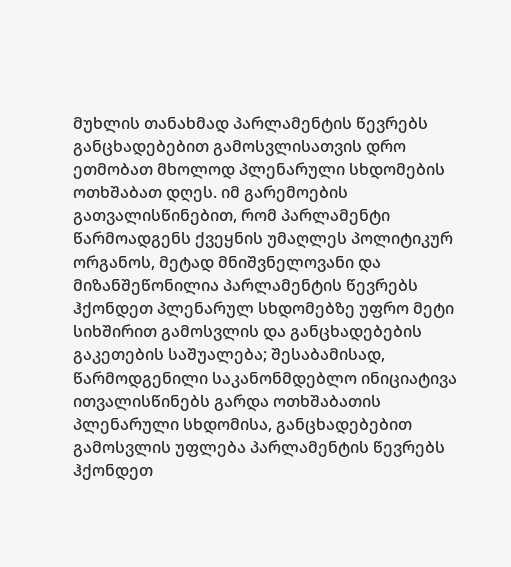მუხლის თანახმად პარლამენტის წევრებს განცხადებებით გამოსვლისათვის დრო ეთმობათ მხოლოდ პლენარული სხდომების ოთხშაბათ დღეს. იმ გარემოების გათვალისწინებით, რომ პარლამენტი წარმოადგენს ქვეყნის უმაღლეს პოლიტიკურ ორგანოს, მეტად მნიშვნელოვანი და მიზანშეწონილია პარლამენტის წევრებს ჰქონდეთ პლენარულ სხდომებზე უფრო მეტი სიხშირით გამოსვლის და განცხადებების გაკეთების საშუალება; შესაბამისად, წარმოდგენილი საკანონმდებლო ინიციატივა ითვალისწინებს გარდა ოთხშაბათის პლენარული სხდომისა, განცხადებებით გამოსვლის უფლება პარლამენტის წევრებს ჰქონდეთ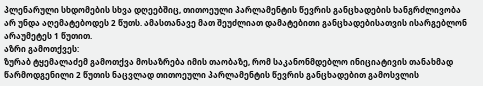პლენარული სხდომების სხვა დღეებშიც, თითოეული პარლამენტის წევრის განცხადების ხანგრძლივობა არ უნდა აღემატებოდეს 2 წუთს. ამასთანავე მათ შეუძლიათ დამატებითი განცხადებისათვის ისარგებლონ არაუმეტეს 1 წუთით.
აზრი გამოთქვეს:
ზურაბ ტყემალაძემ გამოთქვა მოსაზრება იმის თაობაზე, რომ საკანონმდებლო ინიციატივის თანახმად წარმოდგენილი 2 წუთის ნაცვლად თითოეული პარლამენტის წევრის განცხადებით გამოსვლის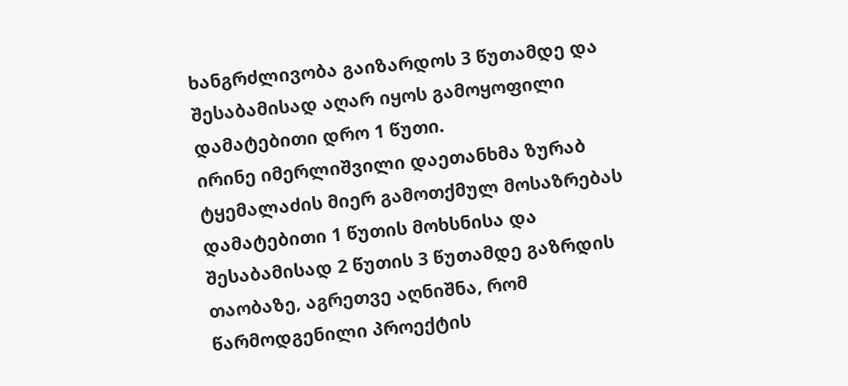ხანგრძლივობა გაიზარდოს 3 წუთამდე და შესაბამისად აღარ იყოს გამოყოფილი დამატებითი დრო 1 წუთი.
ირინე იმერლიშვილი დაეთანხმა ზურაბ ტყემალაძის მიერ გამოთქმულ მოსაზრებას დამატებითი 1 წუთის მოხსნისა და შესაბამისად 2 წუთის 3 წუთამდე გაზრდის თაობაზე, აგრეთვე აღნიშნა, რომ წარმოდგენილი პროექტის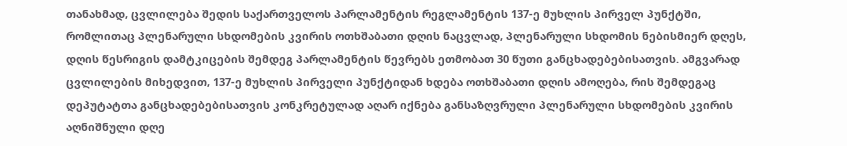თანახმად, ცვლილება შედის საქართველოს პარლამენტის რეგლამენტის 137-ე მუხლის პირველ პუნქტში, რომლითაც პლენარული სხდომების კვირის ოთხშაბათი დღის ნაცვლად, პლენარული სხდომის ნებისმიერ დღეს, დღის წესრიგის დამტკიცების შემდეგ პარლამენტის წევრებს ეთმობათ 30 წუთი განცხადებებისათვის. ამგვარად ცვლილების მიხედვით, 137-ე მუხლის პირველი პუნქტიდან ხდება ოთხშაბათი დღის ამოღება, რის შემდეგაც დეპუტატთა განცხადებებისათვის კონკრეტულად აღარ იქნება განსაზღვრული პლენარული სხდომების კვირის აღნიშნული დღე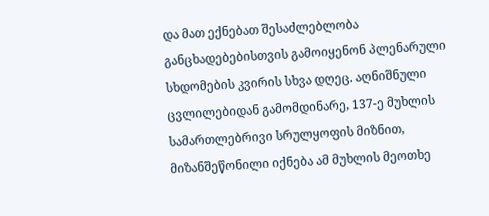და მათ ექნებათ შესაძლებლობა განცხადებებისთვის გამოიყენონ პლენარული სხდომების კვირის სხვა დღეც. აღნიშნული ცვლილებიდან გამომდინარე, 137-ე მუხლის სამართლებრივი სრულყოფის მიზნით, მიზანშეწონილი იქნება ამ მუხლის მეოთხე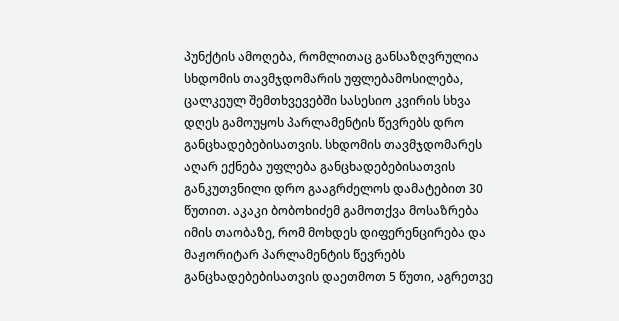პუნქტის ამოღება, რომლითაც განსაზღვრულია სხდომის თავმჯდომარის უფლებამოსილება, ცალკეულ შემთხვევებში სასესიო კვირის სხვა დღეს გამოუყოს პარლამენტის წევრებს დრო განცხადებებისათვის. სხდომის თავმჯდომარეს აღარ ექნება უფლება განცხადებებისათვის განკუთვნილი დრო გააგრძელოს დამატებით 30 წუთით. აკაკი ბობოხიძემ გამოთქვა მოსაზრება იმის თაობაზე, რომ მოხდეს დიფერენცირება და მაჟორიტარ პარლამენტის წევრებს განცხადებებისათვის დაეთმოთ 5 წუთი, აგრეთვე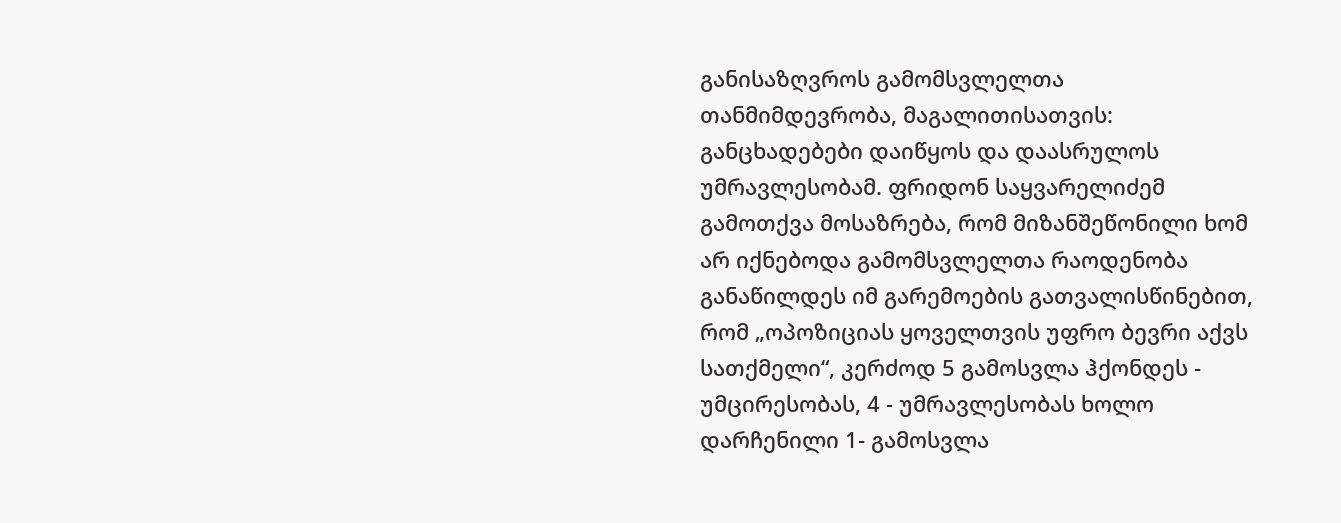განისაზღვროს გამომსვლელთა თანმიმდევრობა, მაგალითისათვის: განცხადებები დაიწყოს და დაასრულოს უმრავლესობამ. ფრიდონ საყვარელიძემ გამოთქვა მოსაზრება, რომ მიზანშეწონილი ხომ არ იქნებოდა გამომსვლელთა რაოდენობა განაწილდეს იმ გარემოების გათვალისწინებით, რომ „ოპოზიციას ყოველთვის უფრო ბევრი აქვს სათქმელი“, კერძოდ 5 გამოსვლა ჰქონდეს - უმცირესობას, 4 - უმრავლესობას ხოლო დარჩენილი 1- გამოსვლა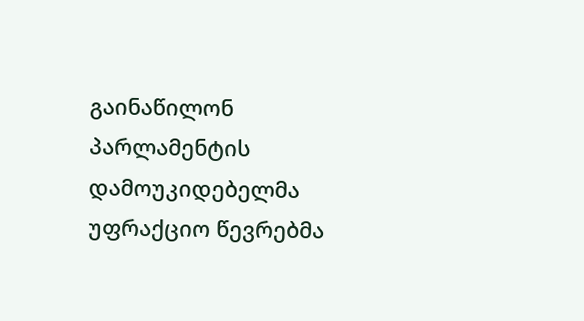გაინაწილონ პარლამენტის დამოუკიდებელმა უფრაქციო წევრებმა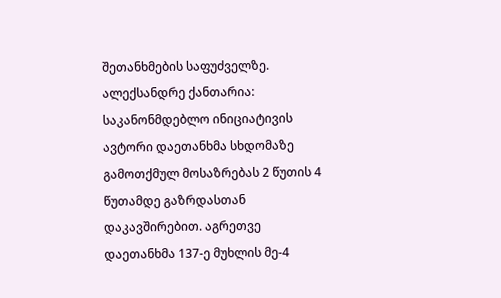შეთანხმების საფუძველზე. ალექსანდრე ქანთარია: საკანონმდებლო ინიციატივის ავტორი დაეთანხმა სხდომაზე გამოთქმულ მოსაზრებას 2 წუთის 4 წუთამდე გაზრდასთან დაკავშირებით. აგრეთვე დაეთანხმა 137-ე მუხლის მე-4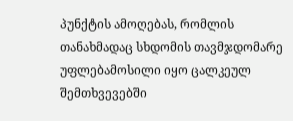პუნქტის ამოღებას, რომლის თანახმადაც სხდომის თავმჯდომარე უფლებამოსილი იყო ცალკეულ შემთხვევებში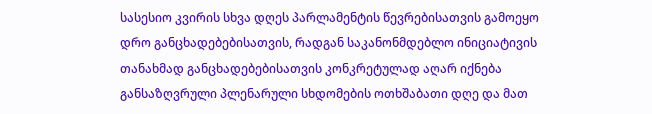სასესიო კვირის სხვა დღეს პარლამენტის წევრებისათვის გამოეყო დრო განცხადებებისათვის, რადგან საკანონმდებლო ინიციატივის თანახმად განცხადებებისათვის კონკრეტულად აღარ იქნება განსაზღვრული პლენარული სხდომების ოთხშაბათი დღე და მათ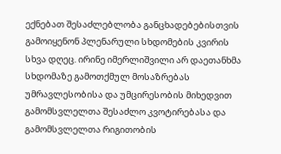ექნებათ შესაძლებლობა განცხადებებისთვის გამოიყენონ პლენარული სხდომების კვირის სხვა დღეც. ირინე იმერლიშვილი არ დაეთანხმა სხდომაზე გამოთქმულ მოსაზრებას უმრავლესობისა და უმცირესობის მიხედვით გამომსვლელთა შესაძლო კვოტირებასა და გამომსვლელთა რიგითობის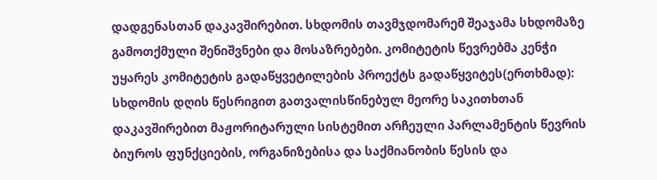დადგენასთან დაკავშირებით. სხდომის თავმჯდომარემ შეაჯამა სხდომაზე გამოთქმული შენიშვნები და მოსაზრებები. კომიტეტის წევრებმა კენჭი უყარეს კომიტეტის გადაწყვეტილების პროექტს გადაწყვიტეს(ერთხმად):
სხდომის დღის წესრიგით გათვალისწინებულ მეორე საკითხთან დაკავშირებით მაჟორიტარული სისტემით არჩეული პარლამენტის წევრის ბიუროს ფუნქციების, ორგანიზებისა და საქმიანობის წესის და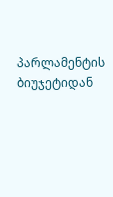პარლამენტის ბიუჯეტიდან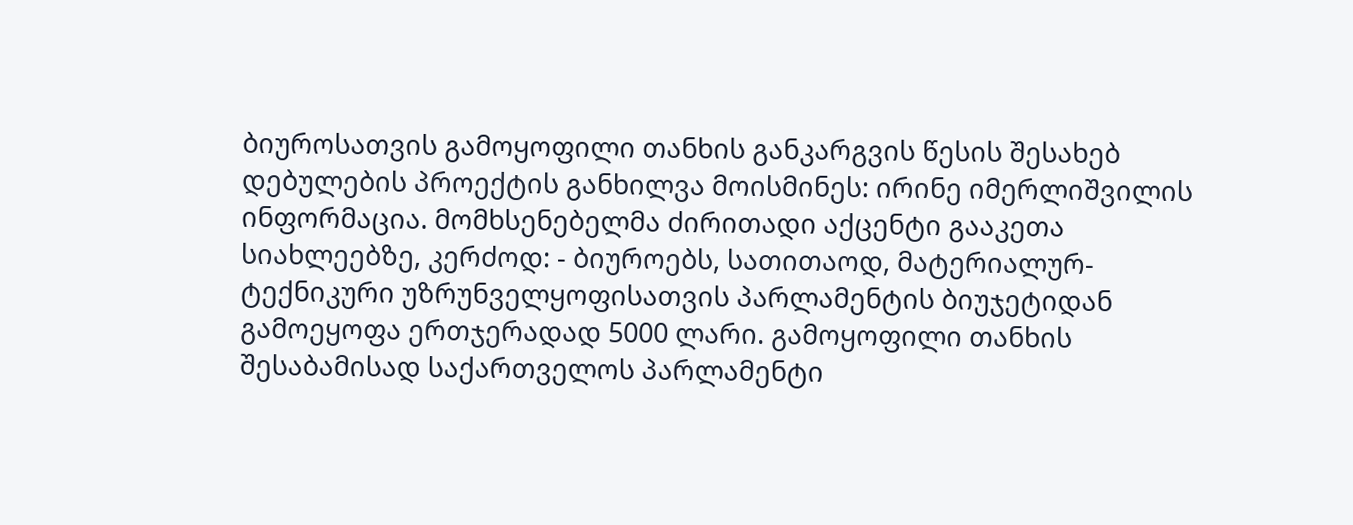ბიუროსათვის გამოყოფილი თანხის განკარგვის წესის შესახებ დებულების პროექტის განხილვა მოისმინეს: ირინე იმერლიშვილის ინფორმაცია. მომხსენებელმა ძირითადი აქცენტი გააკეთა სიახლეებზე, კერძოდ: - ბიუროებს, სათითაოდ, მატერიალურ-ტექნიკური უზრუნველყოფისათვის პარლამენტის ბიუჯეტიდან გამოეყოფა ერთჯერადად 5000 ლარი. გამოყოფილი თანხის შესაბამისად საქართველოს პარლამენტი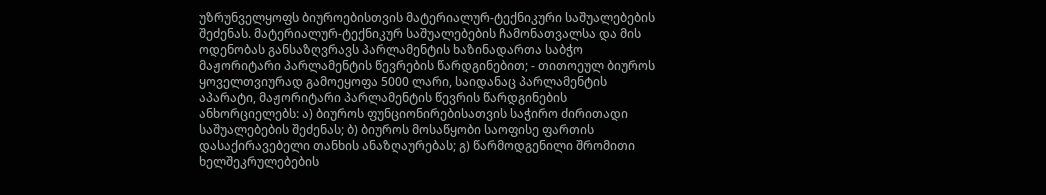უზრუნველყოფს ბიუროებისთვის მატერიალურ-ტექნიკური საშუალებების შეძენას. მატერიალურ-ტექნიკურ საშუალებების ჩამონათვალსა და მის ოდენობას განსაზღვრავს პარლამენტის ხაზინადართა საბჭო მაჟორიტარი პარლამენტის წევრების წარდგინებით; - თითოეულ ბიუროს ყოველთვიურად გამოეყოფა 5000 ლარი, საიდანაც პარლამენტის აპარატი, მაჟორიტარი პარლამენტის წევრის წარდგინების ანხორციელებს: ა) ბიუროს ფუნციონირებისათვის საჭირო ძირითადი საშუალებების შეძენას; ბ) ბიუროს მოსაწყობი საოფისე ფართის დასაქირავებელი თანხის ანაზღაურებას; გ) წარმოდგენილი შრომითი ხელშეკრულებების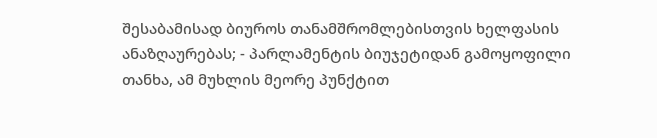შესაბამისად ბიუროს თანამშრომლებისთვის ხელფასის ანაზღაურებას; - პარლამენტის ბიუჯეტიდან გამოყოფილი თანხა, ამ მუხლის მეორე პუნქტით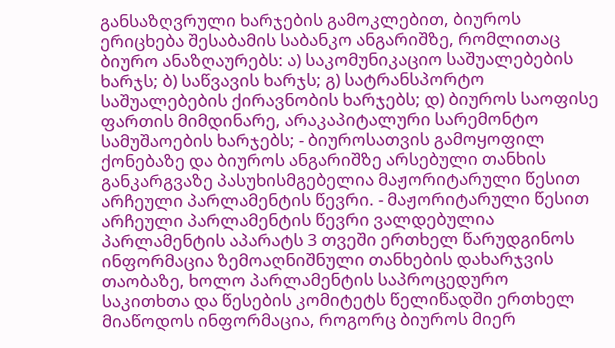განსაზღვრული ხარჯების გამოკლებით, ბიუროს ერიცხება შესაბამის საბანკო ანგარიშზე, რომლითაც ბიურო ანაზღაურებს: ა) საკომუნიკაციო საშუალებების ხარჯს; ბ) საწვავის ხარჯს; გ) სატრანსპორტო საშუალებების ქირავნობის ხარჯებს; დ) ბიუროს საოფისე ფართის მიმდინარე, არაკაპიტალური სარემონტო სამუშაოების ხარჯებს; - ბიუროსათვის გამოყოფილ ქონებაზე და ბიუროს ანგარიშზე არსებული თანხის განკარგვაზე პასუხისმგებელია მაჟორიტარული წესით არჩეული პარლამენტის წევრი. - მაჟორიტარული წესით არჩეული პარლამენტის წევრი ვალდებულია პარლამენტის აპარატს 3 თვეში ერთხელ წარუდგინოს ინფორმაცია ზემოაღნიშნული თანხების დახარჯვის თაობაზე, ხოლო პარლამენტის საპროცედურო საკითხთა და წესების კომიტეტს წელიწადში ერთხელ მიაწოდოს ინფორმაცია, როგორც ბიუროს მიერ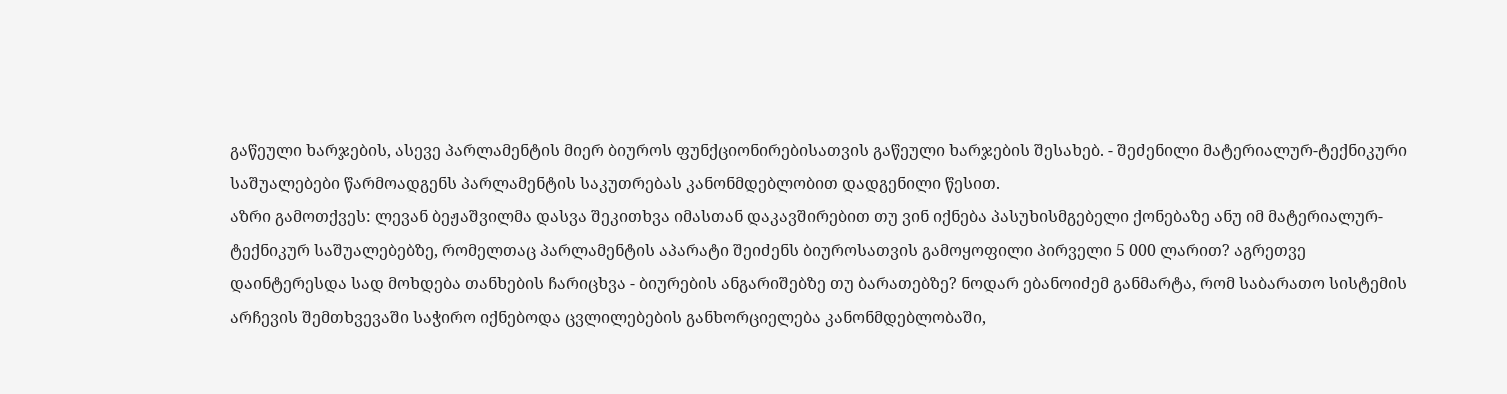გაწეული ხარჯების, ასევე პარლამენტის მიერ ბიუროს ფუნქციონირებისათვის გაწეული ხარჯების შესახებ. - შეძენილი მატერიალურ-ტექნიკური საშუალებები წარმოადგენს პარლამენტის საკუთრებას კანონმდებლობით დადგენილი წესით.
აზრი გამოთქვეს: ლევან ბეჟაშვილმა დასვა შეკითხვა იმასთან დაკავშირებით თუ ვინ იქნება პასუხისმგებელი ქონებაზე ანუ იმ მატერიალურ-ტექნიკურ საშუალებებზე, რომელთაც პარლამენტის აპარატი შეიძენს ბიუროსათვის გამოყოფილი პირველი 5 000 ლარით? აგრეთვე დაინტერესდა სად მოხდება თანხების ჩარიცხვა - ბიურების ანგარიშებზე თუ ბარათებზე? ნოდარ ებანოიძემ განმარტა, რომ საბარათო სისტემის არჩევის შემთხვევაში საჭირო იქნებოდა ცვლილებების განხორციელება კანონმდებლობაში,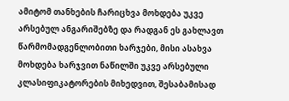ამიტომ თანხების ჩარიცხვა მოხდება უკვე არსებულ ანგარიშებზე და რადგან ეს გახლავთ წარმომადგენლობითი ხარჯები, მისი ასახვა მოხდება ხარჯვით ნაწილში უკვე არსებული კლასიფიკატორების მიხედვით, შესაბამისად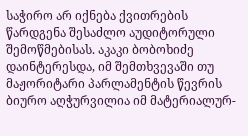საჭირო არ იქნება ქვითრების წარდგენა შესაძლო აუდიტორული შემოწმებისას. აკაკი ბობოხიძე დაინტერესდა, იმ შემთხვევაში თუ მაჟორიტარი პარლამენტის წევრის ბიურო აღჭურვილია იმ მატერიალურ-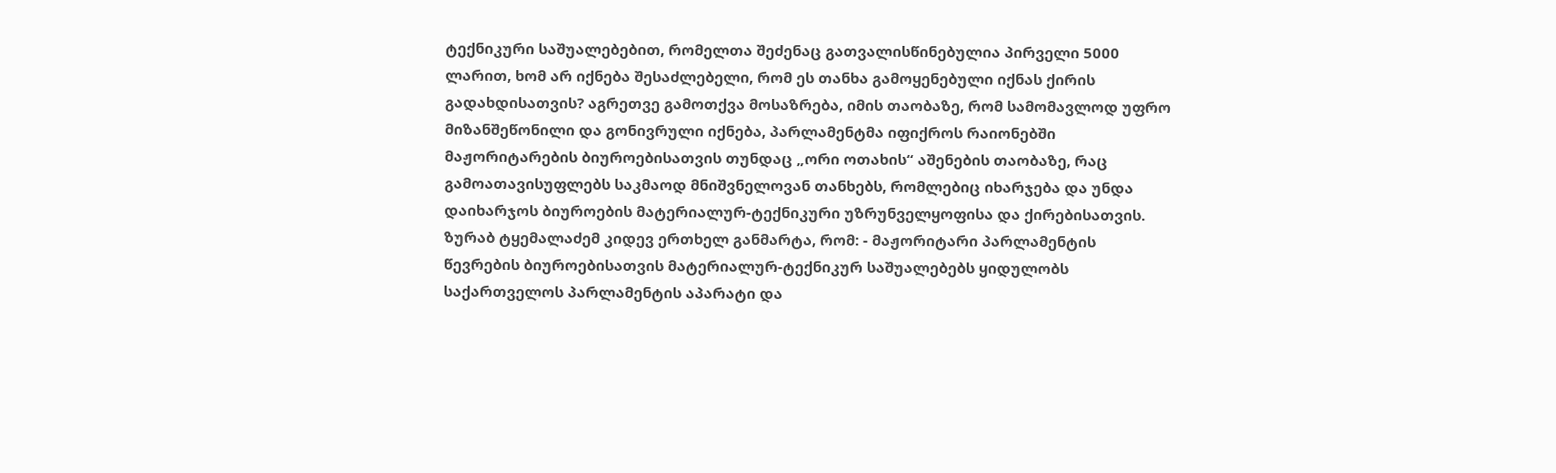ტექნიკური საშუალებებით, რომელთა შეძენაც გათვალისწინებულია პირველი 5000 ლარით, ხომ არ იქნება შესაძლებელი, რომ ეს თანხა გამოყენებული იქნას ქირის გადახდისათვის? აგრეთვე გამოთქვა მოსაზრება, იმის თაობაზე, რომ სამომავლოდ უფრო მიზანშეწონილი და გონივრული იქნება, პარლამენტმა იფიქროს რაიონებში მაჟორიტარების ბიუროებისათვის თუნდაც „ორი ოთახის“ აშენების თაობაზე, რაც გამოათავისუფლებს საკმაოდ მნიშვნელოვან თანხებს, რომლებიც იხარჯება და უნდა დაიხარჯოს ბიუროების მატერიალურ-ტექნიკური უზრუნველყოფისა და ქირებისათვის. ზურაბ ტყემალაძემ კიდევ ერთხელ განმარტა, რომ: - მაჟორიტარი პარლამენტის წევრების ბიუროებისათვის მატერიალურ-ტექნიკურ საშუალებებს ყიდულობს საქართველოს პარლამენტის აპარატი და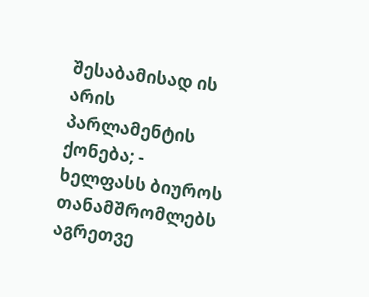შესაბამისად ის არის პარლამენტის ქონება; - ხელფასს ბიუროს თანამშრომლებს აგრეთვე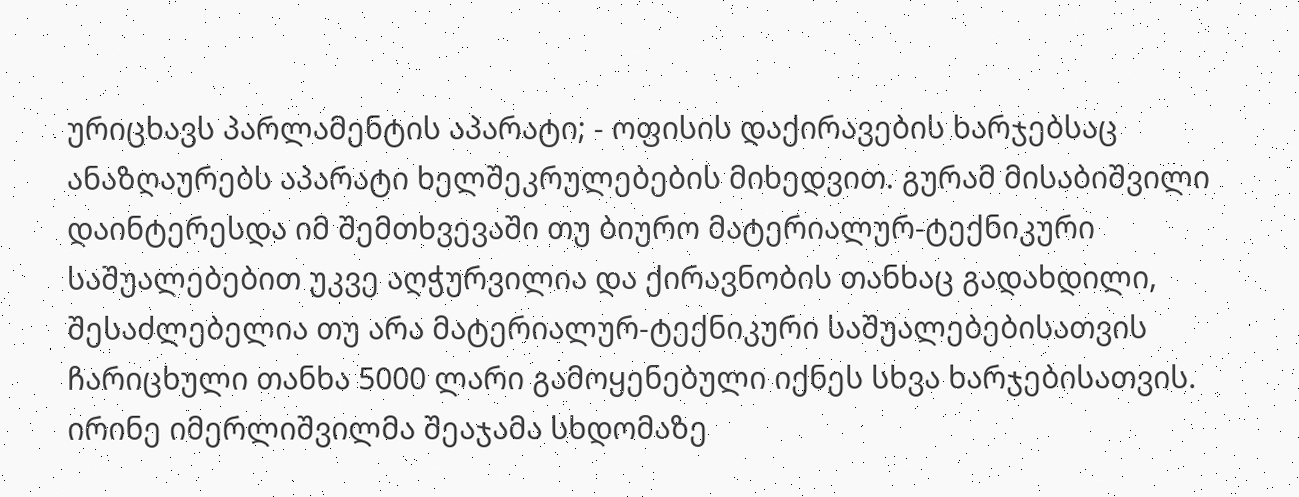ურიცხავს პარლამენტის აპარატი; - ოფისის დაქირავების ხარჯებსაც ანაზღაურებს აპარატი ხელშეკრულებების მიხედვით. გურამ მისაბიშვილი დაინტერესდა იმ შემთხვევაში თუ ბიურო მატერიალურ-ტექნიკური საშუალებებით უკვე აღჭურვილია და ქირავნობის თანხაც გადახდილი, შესაძლებელია თუ არა მატერიალურ-ტექნიკური საშუალებებისათვის ჩარიცხული თანხა 5000 ლარი გამოყენებული იქნეს სხვა ხარჯებისათვის. ირინე იმერლიშვილმა შეაჯამა სხდომაზე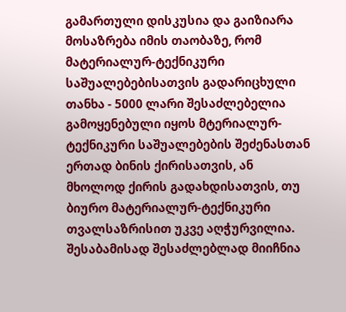გამართული დისკუსია და გაიზიარა მოსაზრება იმის თაობაზე, რომ მატერიალურ-ტექნიკური საშუალებებისათვის გადარიცხული თანხა - 5000 ლარი შესაძლებელია გამოყენებული იყოს მტერიალურ-ტექნიკური საშუალებების შეძენასთან ერთად ბინის ქირისათვის, ან მხოლოდ ქირის გადახდისათვის, თუ ბიურო მატერიალურ-ტექნიკური თვალსაზრისით უკვე აღჭურვილია. შესაბამისად შესაძლებლად მიიჩნია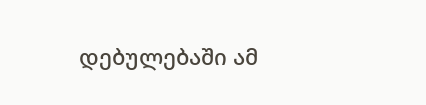დებულებაში ამ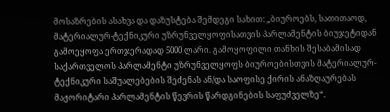მოსაზრების ასახვა და დაზუსტება შემდეგი სახით: „ბიუროებს, სათითაოდ, მატერიალურ-ტექნიკური უზრუნველყოფისათვის პარლამენტის ბიუჯეტიდან გამოეყოფა ერთჯერადად 5000 ლარი. გამოყოფილი თანხის შესაბამისად საქართველოს პარლამენტი უზრუნველყოფს ბიუროებისთვის მატერიალურ-ტექნიკური საშუალებების შეძენას ან/და საოფისე ქირის ანაზღაურებას მაჟორიტარი პარლამენტის წევრის წარდგინების საფუძველზე“.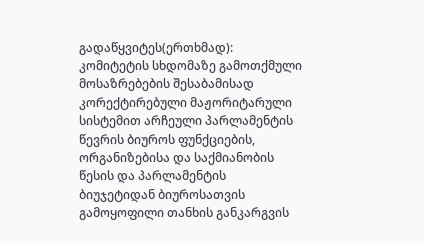გადაწყვიტეს(ერთხმად): კომიტეტის სხდომაზე გამოთქმული მოსაზრებების შესაბამისად კორექტირებული მაჟორიტარული სისტემით არჩეული პარლამენტის წევრის ბიუროს ფუნქციების, ორგანიზებისა და საქმიანობის წესის და პარლამენტის ბიუჯეტიდან ბიუროსათვის გამოყოფილი თანხის განკარგვის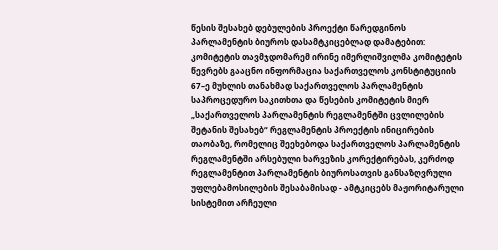წესის შესახებ დებულების პროექტი წარედგინოს პარლამენტის ბიუროს დასამტკიცებლად დამატებით: კომიტეტის თავმჯდომარემ ირინე იმერლიშვილმა კომიტეტის წევრებს გააცნო ინფორმაცია საქართველოს კონსტიტუციის 67–ე მუხლის თანახმად საქართველოს პარლამენტის საპროცედურო საკითხთა და წესების კომიტეტის მიერ „საქართველოს პარლამენტის რეგლამენტში ცვლილების შეტანის შესახებ“ რეგლამენტის პროექტის ინიცირების თაობაზე, რომელიც შეეხებოდა საქართველოს პარლამენტის რეგლამენტში არსებული ხარვეზის კორექტირებას, კერძოდ რეგლამენტით პარლამენტის ბიუროსათვის განსაზღვრული უფლებამოსილების შესაბამისად - ამტკიცებს მაჟორიტარული სისტემით არჩეული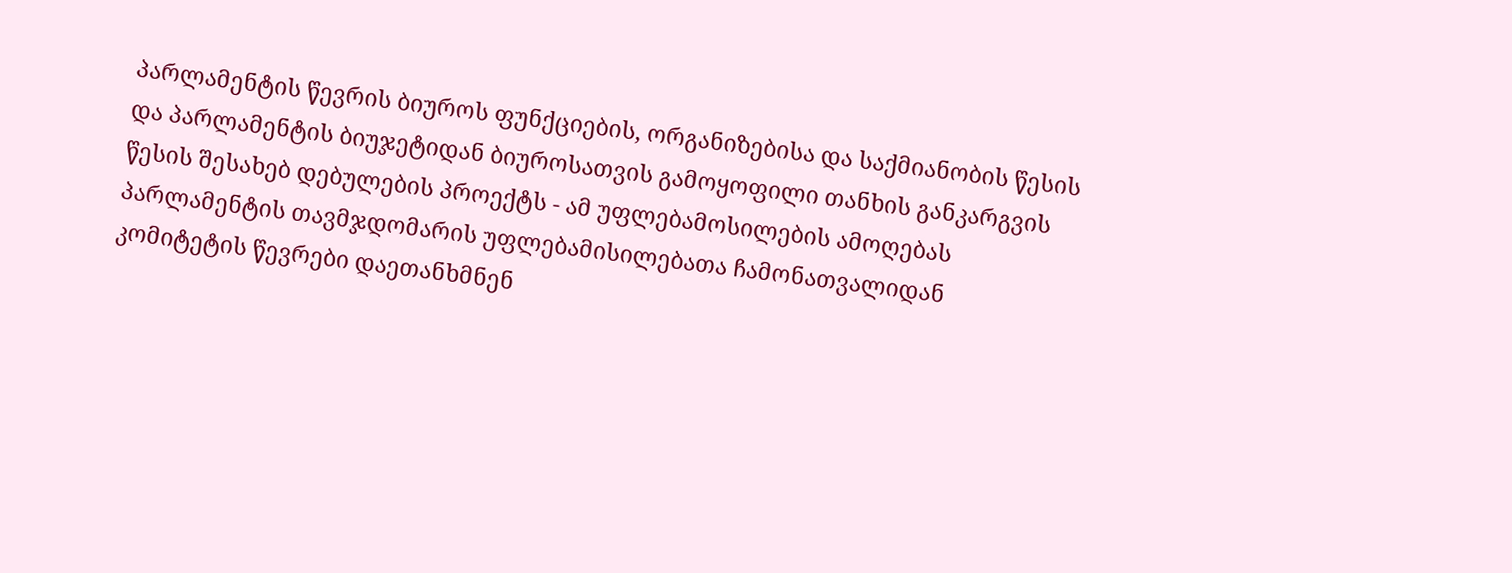პარლამენტის წევრის ბიუროს ფუნქციების, ორგანიზებისა და საქმიანობის წესის და პარლამენტის ბიუჯეტიდან ბიუროსათვის გამოყოფილი თანხის განკარგვის წესის შესახებ დებულების პროექტს - ამ უფლებამოსილების ამოღებას პარლამენტის თავმჯდომარის უფლებამისილებათა ჩამონათვალიდან
კომიტეტის წევრები დაეთანხმნენ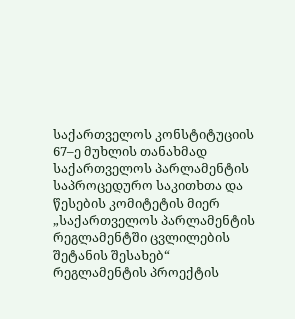საქართველოს კონსტიტუციის 67–ე მუხლის თანახმად საქართველოს პარლამენტის საპროცედურო საკითხთა და წესების კომიტეტის მიერ „საქართველოს პარლამენტის რეგლამენტში ცვლილების შეტანის შესახებ“ რეგლამენტის პროექტის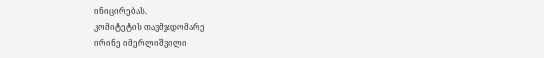ინიცირებას.
კომიტეტის თავმჯდომარე
ირინე იმერლიშვილი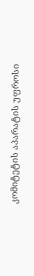კომიტეტის აპარატის უფროსი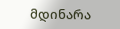მდინარა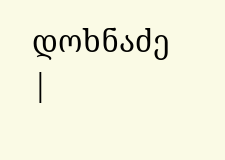დოხნაძე
|